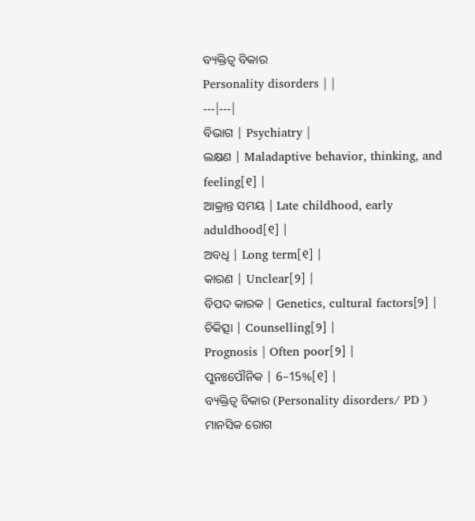ବ୍ୟକ୍ତିତ୍ୱ ବିକାର
Personality disorders | |
---|---|
ବିଭାଗ | Psychiatry |
ଲକ୍ଷଣ | Maladaptive behavior, thinking, and feeling[୧] |
ଆକ୍ରାନ୍ତ ସମୟ | Late childhood, early aduldhood[୧] |
ଅବଧି | Long term[୧] |
କାରଣ | Unclear[୨] |
ବିପଦ କାରକ | Genetics, cultural factors[୨] |
ଚିକିତ୍ସା | Counselling[୨] |
Prognosis | Often poor[୨] |
ପୁନଃପୌନିକ | 6–15%[୧] |
ବ୍ୟକ୍ତିତ୍ୱ ବିକାର (Personality disorders/ PD ) ମାନସିକ ରୋଗ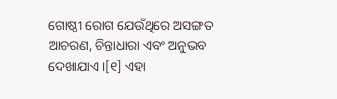ଗୋଷ୍ଠୀ ରୋଗ ଯେଉଁଥିରେ ଅସଙ୍ଗତ ଆଚରଣ, ଚିନ୍ତାଧାରା ଏବଂ ଅନୁଭବ ଦେଖାଯାଏ ।[୧] ଏହା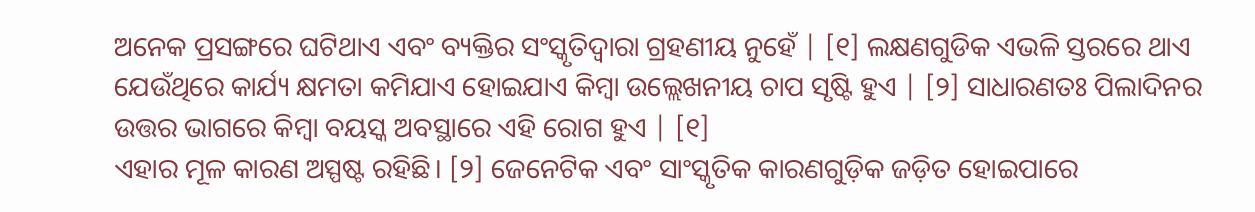ଅନେକ ପ୍ରସଙ୍ଗରେ ଘଟିଥାଏ ଏବଂ ବ୍ୟକ୍ତିର ସଂସ୍କୃତିଦ୍ୱାରା ଗ୍ରହଣୀୟ ନୁହେଁ | [୧] ଲକ୍ଷଣଗୁଡିକ ଏଭଳି ସ୍ତରରେ ଥାଏ ଯେଉଁଥିରେ କାର୍ଯ୍ୟ କ୍ଷମତା କମିଯାଏ ହୋଇଯାଏ କିମ୍ବା ଉଲ୍ଲେଖନୀୟ ଚାପ ସୃଷ୍ଟି ହୁଏ | [୨] ସାଧାରଣତଃ ପିଲାଦିନର ଉତ୍ତର ଭାଗରେ କିମ୍ବା ବୟସ୍କ ଅବସ୍ଥାରେ ଏହି ରୋଗ ହୁଏ | [୧]
ଏହାର ମୂଳ କାରଣ ଅସ୍ପଷ୍ଟ ରହିଛି। [୨] ଜେନେଟିକ ଏବଂ ସାଂସ୍କୃତିକ କାରଣଗୁଡ଼ିକ ଜଡ଼ିତ ହୋଇପାରେ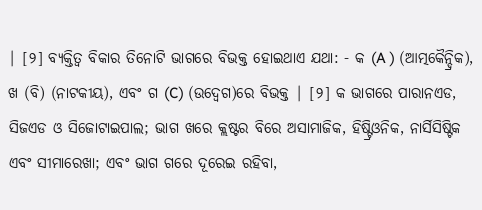| [୨] ବ୍ୟକ୍ତିତ୍ୱ ବିକାର ତିନୋଟି ଭାଗରେ ବିଭକ୍ତ ହୋଇଥାଏ ଯଥା: - କ (A ) (ଆତ୍ମକୈନ୍ଦ୍ରିକ), ଖ (ବି) (ନାଟକୀୟ), ଏବଂ ଗ (C) (ଉଦ୍ବେଗ)ରେ ବିଭକ୍ତ | [୨] କ ଭାଗରେ ପାରାନଏଡ, ସିଜଏଡ ଓ ସିଜୋଟାଇପାଲ; ଭାଗ ଖରେ କ୍ଲଷ୍ଟର ବିରେ ଅସାମାଜିକ, ହିଷ୍ଟ୍ରିଓନିକ, ନାର୍ସିସିଷ୍ଟିକ ଏବଂ ସୀମାରେଖା; ଏବଂ ଭାଗ ଗରେ ଦୂରେଇ ରହିବା,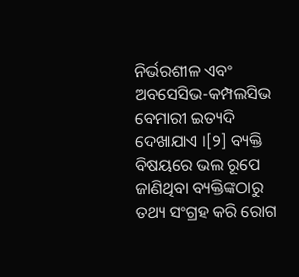ନିର୍ଭରଶୀଳ ଏବଂ ଅବସେସିଭ-କମ୍ପଲସିଭ ବେମାରୀ ଇତ୍ୟଦି ଦେଖାଯାଏ ।[୨] ବ୍ୟକ୍ତି ବିଷୟରେ ଭଲ ରୂପେ ଜାଣିଥିବା ବ୍ୟକ୍ତିଙ୍କଠାରୁ ତଥ୍ୟ ସଂଗ୍ରହ କରି ରୋଗ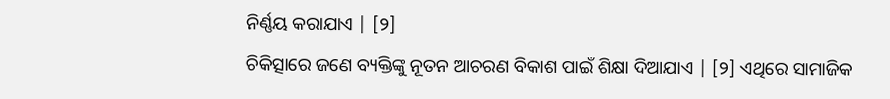ନିର୍ଣ୍ଣୟ କରାଯାଏ | [୨]
ଚିକିତ୍ସାରେ ଜଣେ ବ୍ୟକ୍ତିଙ୍କୁ ନୂତନ ଆଚରଣ ବିକାଶ ପାଇଁ ଶିକ୍ଷା ଦିଆଯାଏ | [୨] ଏଥିରେ ସାମାଜିକ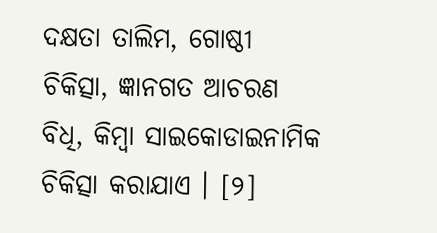ଦକ୍ଷତା ତାଲିମ, ଗୋଷ୍ଠୀ ଚିକିତ୍ସା, ଜ୍ଞାନଗତ ଆଚରଣ ବିଧି, କିମ୍ବା ସାଇକୋଡାଇନାମିକ ଚିକିତ୍ସା କରାଯାଏ । [୨]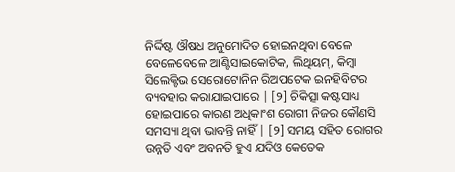ନିର୍ଦ୍ଦିଷ୍ଟ ଔଷଧ ଅନୁମୋଦିତ ହୋଇନଥିବା ବେଳେ ବେଳେବେଳେ ଆଣ୍ଟିସାଇକୋଟିକ, ଲିଥିୟମ୍, କିମ୍ବା ସିଲେକ୍ଟିଭ ସେରୋଟୋନିନ ରିଅପଟେକ ଇନହିବିଟର ବ୍ୟବହାର କରାଯାଇପାରେ | [୨] ଚିକିତ୍ସା କଷ୍ଟସାଧ୍ୟ ହୋଇପାରେ କାରଣ ଅଧିକାଂଶ ରୋଗୀ ନିଜର କୌଣସି ସମସ୍ୟା ଥିବା ଭାବନ୍ତି ନାହିଁ | [୨] ସମୟ ସହିତ ରୋଗର ଉନ୍ନତି ଏବଂ ଅବନତି ହୁଏ ଯଦିଓ କେତେକ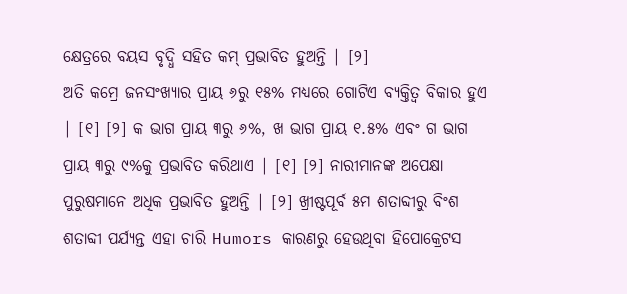କ୍ଷେତ୍ରରେ ବୟସ ବୃଦ୍ଧି ସହିତ କମ୍ ପ୍ରଭାବିତ ହୁଅନ୍ତି | [୨]
ଅତି କମ୍ରେ ଜନସଂଖ୍ୟାର ପ୍ରାୟ ୬ରୁ ୧୫% ମଧ୍ୟରେ ଗୋଟିଏ ବ୍ୟକ୍ତିତ୍ୱ ବିକାର ହୁଏ | [୧] [୨] କ ଭାଗ ପ୍ରାୟ ୩ରୁ ୬%, ଖ ଭାଗ ପ୍ରାୟ ୧.୫% ଏବଂ ଗ ଭାଗ ପ୍ରାୟ ୩ରୁ ୯%କୁ ପ୍ରଭାବିତ କରିଥାଏ | [୧] [୨] ନାରୀମାନଙ୍କ ଅପେକ୍ଷା ପୁରୁଷମାନେ ଅଧିକ ପ୍ରଭାବିତ ହୁଅନ୍ତି | [୨] ଖ୍ରୀଷ୍ଟପୂର୍ବ ୫ମ ଶତାବ୍ଦୀରୁ ବିଂଶ ଶତାବ୍ଦୀ ପର୍ଯ୍ୟନ୍ତ ଏହା ଚାରି Humors କାରଣରୁ ହେଉଥିବା ହିପୋକ୍ରେଟସ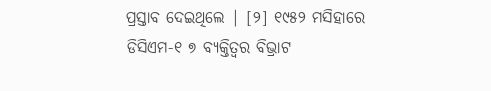ପ୍ରସ୍ତାବ ଦେଇଥିଲେ | [୨] ୧୯୫୨ ମସିହାରେ ଡିସିଏମ-୧ ୭ ବ୍ୟକ୍ତିତ୍ୱର ବିଭ୍ରାଟ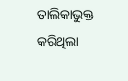ତାଲିକାଭୁକ୍ତ କରିଥିଲା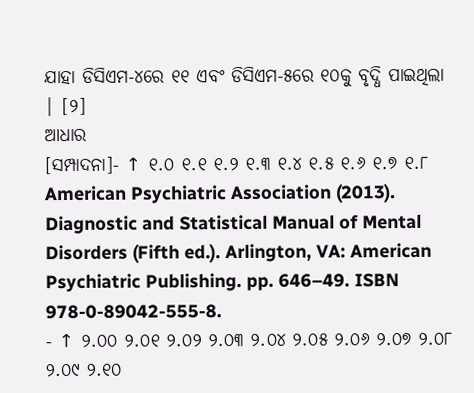ଯାହା ଡିସିଏମ-୪ରେ ୧୧ ଏବଂ ଡିସିଏମ-୫ରେ ୧୦କୁ ବୃଦ୍ଧି ପାଇଥିଲା | [୨]
ଆଧାର
[ସମ୍ପାଦନା]- ↑ ୧.୦ ୧.୧ ୧.୨ ୧.୩ ୧.୪ ୧.୫ ୧.୬ ୧.୭ ୧.୮ American Psychiatric Association (2013). Diagnostic and Statistical Manual of Mental Disorders (Fifth ed.). Arlington, VA: American Psychiatric Publishing. pp. 646–49. ISBN 978-0-89042-555-8.
- ↑ ୨.୦୦ ୨.୦୧ ୨.୦୨ ୨.୦୩ ୨.୦୪ ୨.୦୫ ୨.୦୬ ୨.୦୭ ୨.୦୮ ୨.୦୯ ୨.୧୦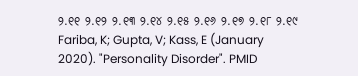୨.୧୧ ୨.୧୨ ୨.୧୩ ୨.୧୪ ୨.୧୫ ୨.୧୬ ୨.୧୭ ୨.୧୮ ୨.୧୯ Fariba, K; Gupta, V; Kass, E (January 2020). "Personality Disorder". PMID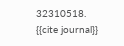32310518.
{{cite journal}}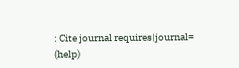: Cite journal requires|journal=
(help)